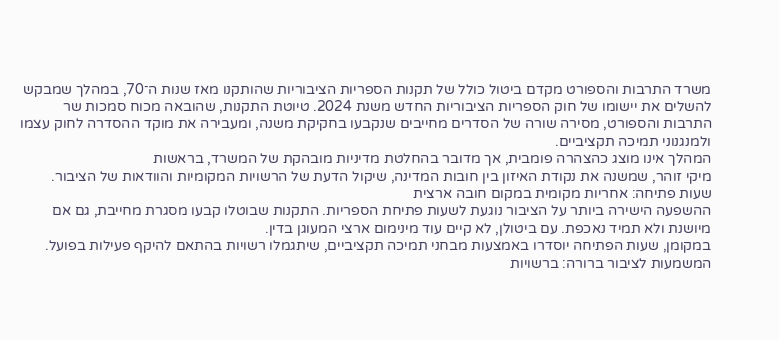משרד התרבות והספורט מקדם ביטול כולל של תקנות הספריות הציבוריות שהותקנו מאז שנות ה־70, במהלך שמבקש להשלים את יישומו של חוק הספריות הציבוריות החדש משנת 2024. טיוטת התקנות, שהובאה מכוח סמכות שר התרבות והספורט, מסירה שורה של הסדרים מחייבים שנקבעו בחקיקת משנה, ומעבירה את מוקד ההסדרה לחוק עצמו ולמנגנוני תמיכה תקציביים.
המהלך אינו מוצג כהצהרה פומבית, אך מדובר בהחלטת מדיניות מובהקת של המשרד, בראשות
מיקי זוהר, שמשנה את נקודת האיזון בין חובות המדינה, שיקול הדעת של הרשויות המקומיות והוודאות של הציבור.
שעות פתיחה: אחריות מקומית במקום חובה ארצית
ההשפעה הישירה ביותר על הציבור נוגעת לשעות פתיחת הספריות. התקנות שבוטלו קבעו מסגרת מחייבת, גם אם מיושנת ולא תמיד נאכפת. עם ביטולן, לא קיים עוד מינימום ארצי המעוגן בדין.
במקומן, שעות הפתיחה יוסדרו באמצעות מבחני תמיכה תקציביים, שיתגמלו רשויות בהתאם להיקף פעילות בפועל. המשמעות לציבור ברורה: ברשויות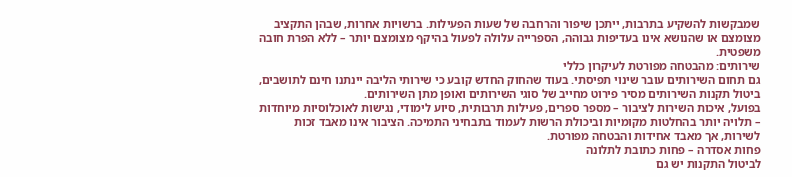שמבקשות להשקיע בתרבות, ייתכן שיפור והרחבה של שעות הפעילות. ברשויות אחרות, שבהן התקציב מצומצם או שהנושא אינו בעדיפות גבוהה, הספרייה עלולה לפעול בהיקף מצומצם יותר – ללא הפרת חובה משפטית.
שירותים: מהבטחה מפורטת לעיקרון כללי
גם תחום השירותים עובר שינוי תפיסתי. בעוד שהחוק החדש קובע כי שירותי הליבה יינתנו חינם לתושבים, ביטול תקנות השירותים מסיר פירוט מחייב של סוגי השירותים ואופן מתן השירותים.
בפועל, איכות השירות לציבור – מספר ספרים, פעילות תרבותית, סיוע לימודי, נגישות לאוכלוסיות מיוחדות – תלויה יותר בהחלטות מקומיות וביכולת הרשות לעמוד בתבחיני התמיכה. הציבור אינו מאבד זכות לשירות, אך מאבד אחידות והבטחה מפורטת.
פחות אסדרה – פחות כתובת לתלונה
לביטול התקנות יש גם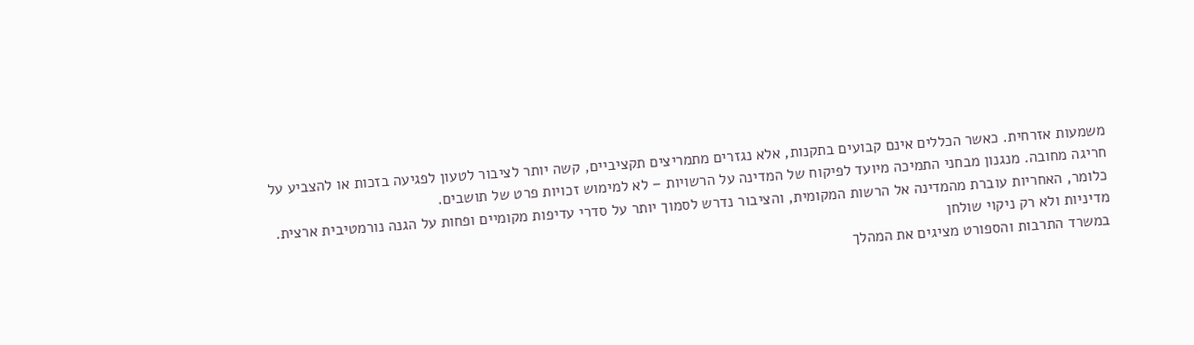משמעות אזרחית. כאשר הכללים אינם קבועים בתקנות, אלא נגזרים מתמריצים תקציביים, קשה יותר לציבור לטעון לפגיעה בזכות או להצביע על חריגה מחובה. מנגנון מבחני התמיכה מיועד לפיקוח של המדינה על הרשויות – לא למימוש זכויות פרט של תושבים.
כלומר, האחריות עוברת מהמדינה אל הרשות המקומית, והציבור נדרש לסמוך יותר על סדרי עדיפות מקומיים ופחות על הגנה נורמטיבית ארצית.
מדיניות ולא רק ניקוי שולחן
במשרד התרבות והספורט מציגים את המהלך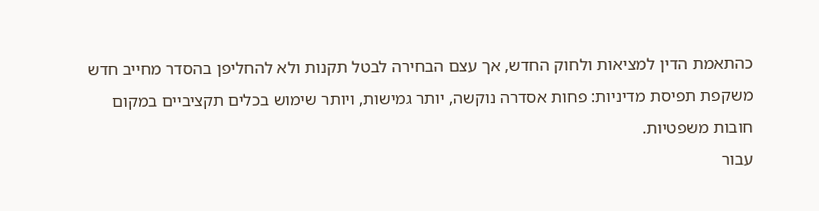כהתאמת הדין למציאות ולחוק החדש, אך עצם הבחירה לבטל תקנות ולא להחליפן בהסדר מחייב חדש משקפת תפיסת מדיניות: פחות אסדרה נוקשה, יותר גמישות, ויותר שימוש בכלים תקציביים במקום חובות משפטיות.
עבור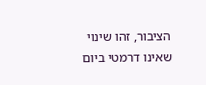הציבור, זהו שינוי שאינו דרמטי ביום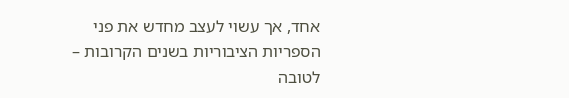אחד, אך עשוי לעצב מחדש את פני הספריות הציבוריות בשנים הקרובות – לטובה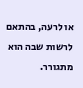או לרעה, בהתאם לרשות שבה הוא מתגורר.